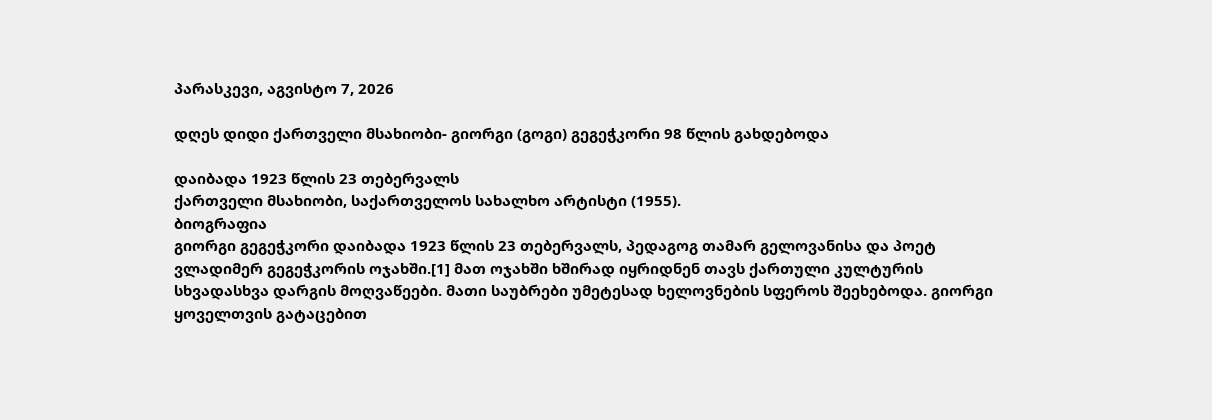პარასკევი, აგვისტო 7, 2026

დღეს დიდი ქართველი მსახიობი- გიორგი (გოგი) გეგეჭკორი 98 წლის გახდებოდა

დაიბადა 1923 წლის 23 თებერვალს
ქართველი მსახიობი, საქართველოს სახალხო არტისტი (1955).
ბიოგრაფია
გიორგი გეგეჭკორი დაიბადა 1923 წლის 23 თებერვალს, პედაგოგ თამარ გელოვანისა და პოეტ ვლადიმერ გეგეჭკორის ოჯახში.[1] მათ ოჯახში ხშირად იყრიდნენ თავს ქართული კულტურის სხვადასხვა დარგის მოღვაწეები. მათი საუბრები უმეტესად ხელოვნების სფეროს შეეხებოდა. გიორგი ყოველთვის გატაცებით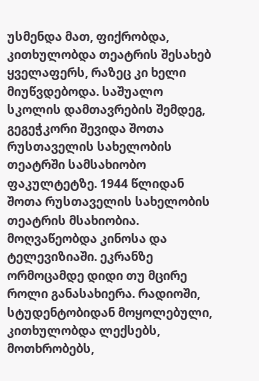უსმენდა მათ, ფიქრობდა, კითხულობდა თეატრის შესახებ ყველაფერს, რაზეც კი ხელი მიუწვდებოდა. საშუალო სკოლის დამთავრების შემდეგ, გეგეჭკორი შევიდა შოთა რუსთაველის სახელობის თეატრში სამსახიობო ფაკულტეტზე. 1944 წლიდან შოთა რუსთაველის სახელობის თეატრის მსახიობია. მოღვაწეობდა კინოსა და ტელევიზიაში. ეკრანზე ორმოცამდე დიდი თუ მცირე როლი განასახიერა. რადიოში, სტუდენტობიდან მოყოლებული, კითხულობდა ლექსებს, მოთხრობებს,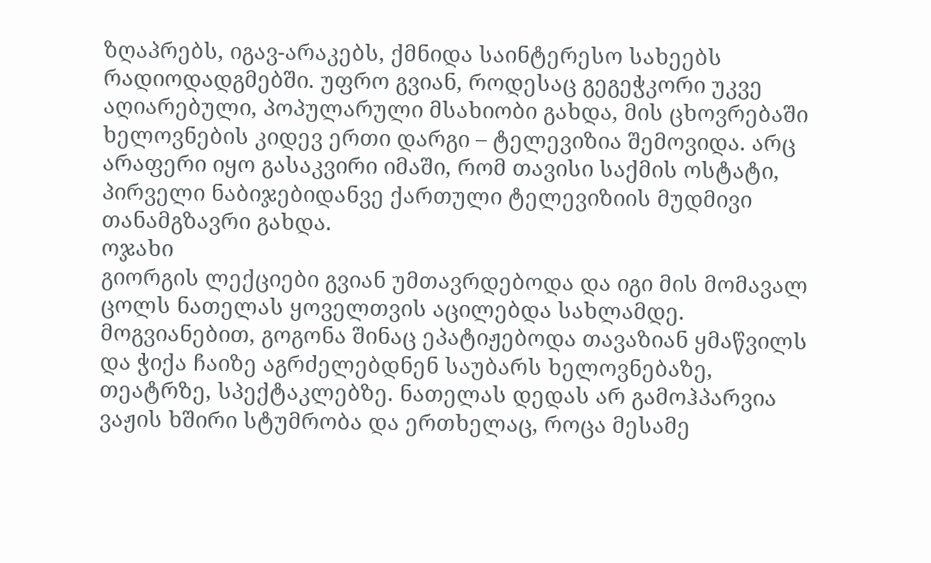ზღაპრებს, იგავ-არაკებს, ქმნიდა საინტერესო სახეებს რადიოდადგმებში. უფრო გვიან, როდესაც გეგეჭკორი უკვე აღიარებული, პოპულარული მსახიობი გახდა, მის ცხოვრებაში ხელოვნების კიდევ ერთი დარგი – ტელევიზია შემოვიდა. არც არაფერი იყო გასაკვირი იმაში, რომ თავისი საქმის ოსტატი, პირველი ნაბიჯებიდანვე ქართული ტელევიზიის მუდმივი თანამგზავრი გახდა.
ოჯახი
გიორგის ლექციები გვიან უმთავრდებოდა და იგი მის მომავალ ცოლს ნათელას ყოველთვის აცილებდა სახლამდე. მოგვიანებით, გოგონა შინაც ეპატიჟებოდა თავაზიან ყმაწვილს და ჭიქა ჩაიზე აგრძელებდნენ საუბარს ხელოვნებაზე, თეატრზე, სპექტაკლებზე. ნათელას დედას არ გამოჰპარვია ვაჟის ხშირი სტუმრობა და ერთხელაც, როცა მესამე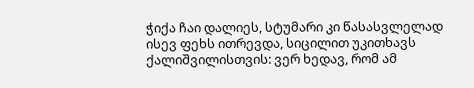ჭიქა ჩაი დალიეს, სტუმარი კი წასასვლელად ისევ ფეხს ითრევდა, სიცილით უკითხავს ქალიშვილისთვის: ვერ ხედავ, რომ ამ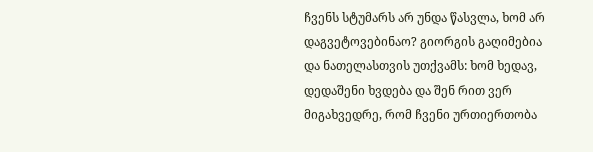ჩვენს სტუმარს არ უნდა წასვლა, ხომ არ დაგვეტოვებინაო? გიორგის გაღიმებია და ნათელასთვის უთქვამს: ხომ ხედავ, დედაშენი ხვდება და შენ რით ვერ მიგახვედრე, რომ ჩვენი ურთიერთობა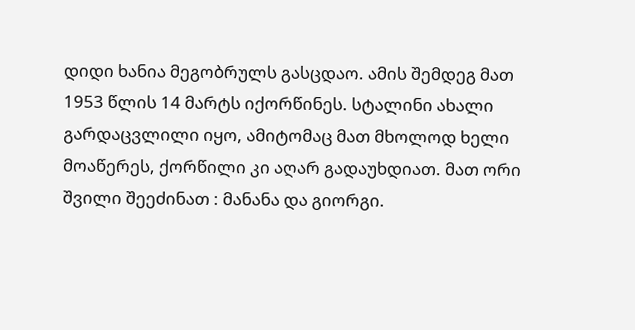დიდი ხანია მეგობრულს გასცდაო. ამის შემდეგ მათ 1953 წლის 14 მარტს იქორწინეს. სტალინი ახალი გარდაცვლილი იყო, ამიტომაც მათ მხოლოდ ხელი მოაწერეს, ქორწილი კი აღარ გადაუხდიათ. მათ ორი შვილი შეეძინათ : მანანა და გიორგი.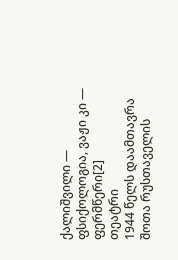ქალიშვილი — ფსიქოლოგია, ვაჟი კი — ფერმწერი[2]
თეატრი
1944 წელს დაამთავრა შოთა რუსთაველის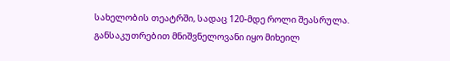სახელობის თეატრში, სადაც 120-მდე როლი შეასრულა. განსაკუთრებით მნიშვნელოვანი იყო მიხეილ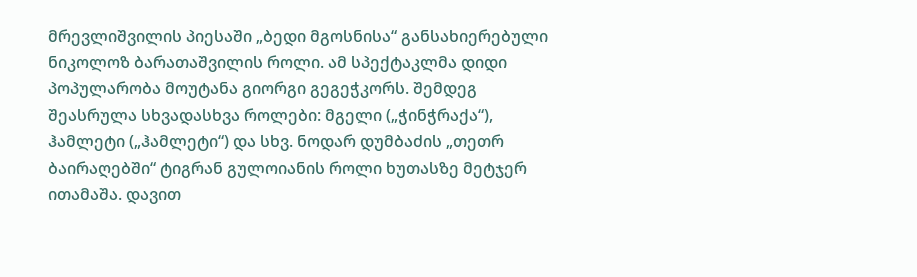მრევლიშვილის პიესაში „ბედი მგოსნისა“ განსახიერებული ნიკოლოზ ბარათაშვილის როლი. ამ სპექტაკლმა დიდი პოპულარობა მოუტანა გიორგი გეგეჭკორს. შემდეგ შეასრულა სხვადასხვა როლები: მგელი („ჭინჭრაქა“), ჰამლეტი („ჰამლეტი“) და სხვ. ნოდარ დუმბაძის „თეთრ ბაირაღებში“ ტიგრან გულოიანის როლი ხუთასზე მეტჯერ ითამაშა. დავით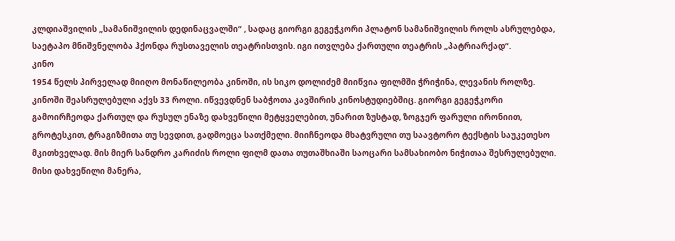კლდიაშვილის „სამანიშვილის დედინაცვალში“ , სადაც გიორგი გეგეჭკორი პლატონ სამანიშვილის როლს ასრულებდა, საეტაპო მნიშვნელობა ჰქონდა რუსთაველის თეატრისთვის. იგი ითვლება ქართული თეატრის „პატრიარქად“.
კინო
1954 წელს პირველად მიიღო მონაწილეობა კინოში, ის სიკო დოლიძემ მიიწვია ფილმში ჭრიჭინა, ლევანის როლზე. კინოში შეასრულებული აქვს 33 როლი. იწვევდნენ საბჭოთა კავშირის კინოსტუდიებშიც. გიორგი გეგეჭკორი გამოირჩეოდა ქართულ და რუსულ ენაზე დახვეწილი მეტყველებით, უნარით ზუსტად, ზოგჯერ ფარული ირონიით, გროტესკით, ტრაგიზმითა თუ სევდით, გადმოეცა სათქმელი. მიიჩნეოდა მხატვრული თუ საავტორო ტექსტის საუკეთესო მკითხველად. მის მიერ სანდრო კარიძის როლი ფილმ დათა თუთაშხიაში საოცარი სამსახიობო ნიჭითაა შესრულებული. მისი დახვეწილი მანერა,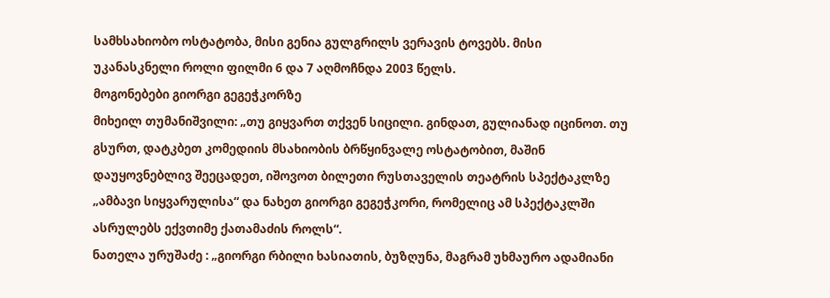სამხსახიობო ოსტატობა, მისი გენია გულგრილს ვერავის ტოვებს. მისი უკანასკნელი როლი ფილმი 6 და 7 აღმოჩნდა 2003 წელს.
მოგონებები გიორგი გეგეჭკორზე
მიხეილ თუმანიშვილი: „თუ გიყვართ თქვენ სიცილი. გინდათ, გულიანად იცინოთ. თუ გსურთ, დატკბეთ კომედიის მსახიობის ბრწყინვალე ოსტატობით, მაშინ დაუყოვნებლივ შეეცადეთ, იშოვოთ ბილეთი რუსთაველის თეატრის სპექტაკლზე „ამბავი სიყვარულისა“ და ნახეთ გიორგი გეგეჭკორი, რომელიც ამ სპექტაკლში ასრულებს ექვთიმე ქათამაძის როლს“.
ნათელა ურუშაძე : „გიორგი რბილი ხასიათის, ბუზღუნა, მაგრამ უხმაურო ადამიანი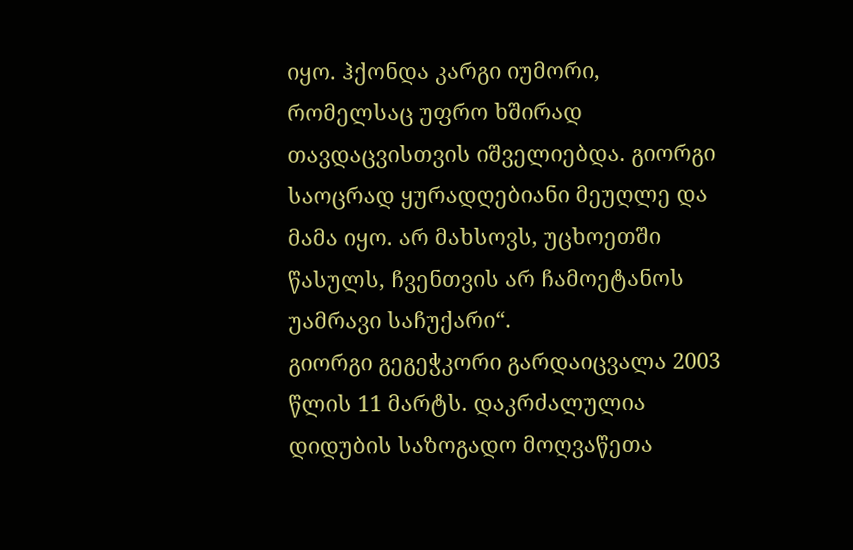იყო. ჰქონდა კარგი იუმორი, რომელსაც უფრო ხშირად თავდაცვისთვის იშველიებდა. გიორგი საოცრად ყურადღებიანი მეუღლე და მამა იყო. არ მახსოვს, უცხოეთში წასულს, ჩვენთვის არ ჩამოეტანოს უამრავი საჩუქარი“.
გიორგი გეგეჭკორი გარდაიცვალა 2003 წლის 11 მარტს. დაკრძალულია დიდუბის საზოგადო მოღვაწეთა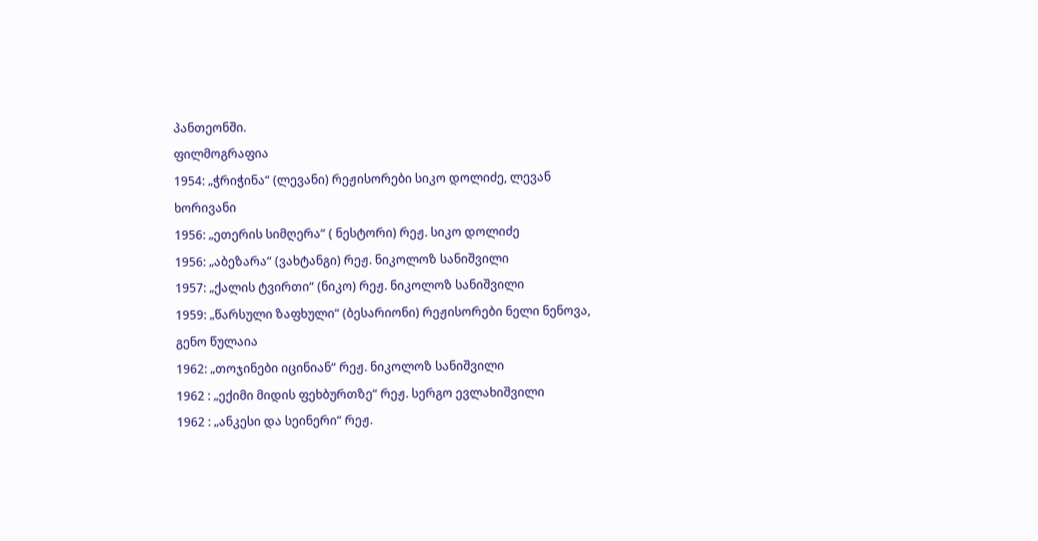პანთეონში.
ფილმოგრაფია
1954: „ჭრიჭინა“ (ლევანი) რეჟისორები სიკო დოლიძე, ლევან ხორივანი
1956: „ეთერის სიმღერა“ ( ნესტორი) რეჟ. სიკო დოლიძე
1956: „აბეზარა“ (ვახტანგი) რეჟ. ნიკოლოზ სანიშვილი
1957: „ქალის ტვირთი“ (ნიკო) რეჟ. ნიკოლოზ სანიშვილი
1959: „წარსული ზაფხული“ (ბესარიონი) რეჟისორები ნელი ნენოვა, გენო წულაია
1962: „თოჯინები იცინიან“ რეჟ. ნიკოლოზ სანიშვილი
1962 : „ექიმი მიდის ფეხბურთზე“ რეჟ. სერგო ევლახიშვილი
1962 : „ანკესი და სეინერი“ რეჟ.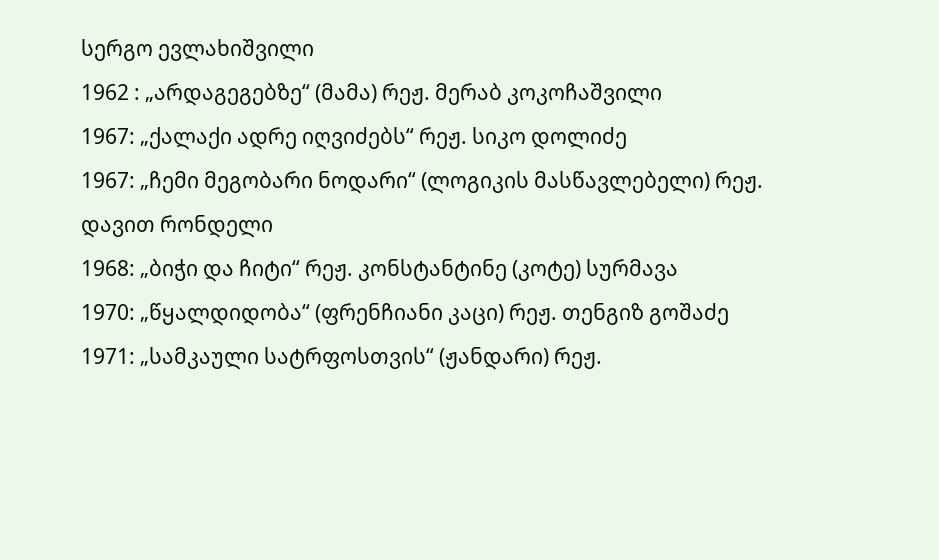სერგო ევლახიშვილი
1962 : „არდაგეგებზე“ (მამა) რეჟ. მერაბ კოკოჩაშვილი
1967: „ქალაქი ადრე იღვიძებს“ რეჟ. სიკო დოლიძე
1967: „ჩემი მეგობარი ნოდარი“ (ლოგიკის მასწავლებელი) რეჟ. დავით რონდელი
1968: „ბიჭი და ჩიტი“ რეჟ. კონსტანტინე (კოტე) სურმავა
1970: „წყალდიდობა“ (ფრენჩიანი კაცი) რეჟ. თენგიზ გოშაძე
1971: „სამკაული სატრფოსთვის“ (ჟანდარი) რეჟ.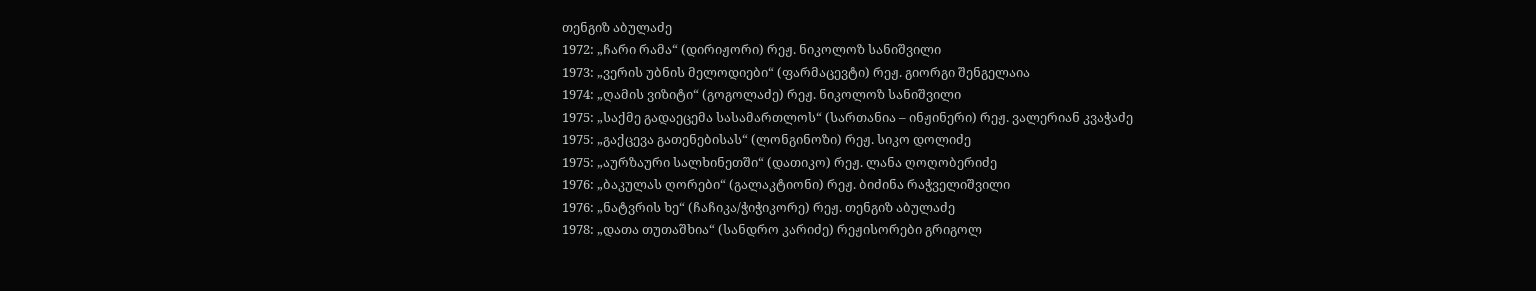თენგიზ აბულაძე
1972: „ჩარი რამა“ (დირიჟორი) რეჟ. ნიკოლოზ სანიშვილი
1973: „ვერის უბნის მელოდიები“ (ფარმაცევტი) რეჟ. გიორგი შენგელაია
1974: „ღამის ვიზიტი“ (გოგოლაძე) რეჟ. ნიკოლოზ სანიშვილი
1975: „საქმე გადაეცემა სასამართლოს“ (სართანია – ინჟინერი) რეჟ. ვალერიან კვაჭაძე
1975: „გაქცევა გათენებისას“ (ლონგინოზი) რეჟ. სიკო დოლიძე
1975: „აურზაური სალხინეთში“ (დათიკო) რეჟ. ლანა ღოღობერიძე
1976: „ბაკულას ღორები“ (გალაკტიონი) რეჟ. ბიძინა რაჭველიშვილი
1976: „ნატვრის ხე“ (ჩაჩიკა/ჭიჭიკორე) რეჟ. თენგიზ აბულაძე
1978: „დათა თუთაშხია“ (სანდრო კარიძე) რეჟისორები გრიგოლ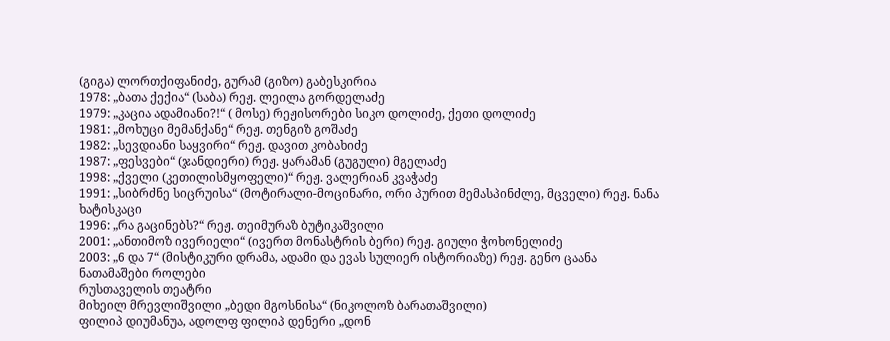(გიგა) ლორთქიფანიძე, გურამ (გიზო) გაბესკირია
1978: „ბათა ქექია“ (საბა) რეჟ. ლეილა გორდელაძე
1979: „კაცია ადამიანი?!“ ( მოსე) რეჟისორები სიკო დოლიძე, ქეთი დოლიძე
1981: „მოხუცი მემანქანე“ რეჟ. თენგიზ გოშაძე
1982: „სევდიანი საყვირი“ რეჟ. დავით კობახიძე
1987: „ფესვები“ (ჯანდიერი) რეჟ. ყარამან (გუგული) მგელაძე
1998: „ქველი (კეთილისმყოფელი)“ რეჟ. ვალერიან კვაჭაძე
1991: „სიბრძნე სიცრუისა“ (მოტირალი-მოცინარი, ორი პურით მემასპინძლე, მცველი) რეჟ. ნანა ხატისკაცი
1996: „რა გაცინებს?“ რეჟ. თეიმურაზ ბუტიკაშვილი
2001: „ანთიმოზ ივერიელი“ (ივერთ მონასტრის ბერი) რეჟ. გიული ჭოხონელიძე
2003: „6 და 7“ (მისტიკური დრამა, ადამი და ევას სულიერ ისტორიაზე) რეჟ. გენო ცაანა
ნათამაშები როლები
რუსთაველის თეატრი
მიხეილ მრევლიშვილი „ბედი მგოსნისა“ (ნიკოლოზ ბარათაშვილი)
ფილიპ დიუმანუა, ადოლფ ფილიპ დენერი „დონ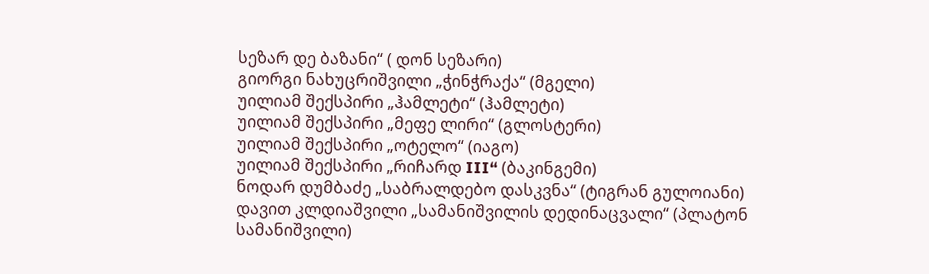სეზარ დე ბაზანი“ ( დონ სეზარი)
გიორგი ნახუცრიშვილი „ჭინჭრაქა“ (მგელი)
უილიამ შექსპირი „ჰამლეტი“ (ჰამლეტი)
უილიამ შექსპირი „მეფე ლირი“ (გლოსტერი)
უილიამ შექსპირი „ოტელო“ (იაგო)
უილიამ შექსპირი „რიჩარდ III“ (ბაკინგემი)
ნოდარ დუმბაძე „საბრალდებო დასკვნა“ (ტიგრან გულოიანი)
დავით კლდიაშვილი „სამანიშვილის დედინაცვალი“ (პლატონ სამანიშვილი)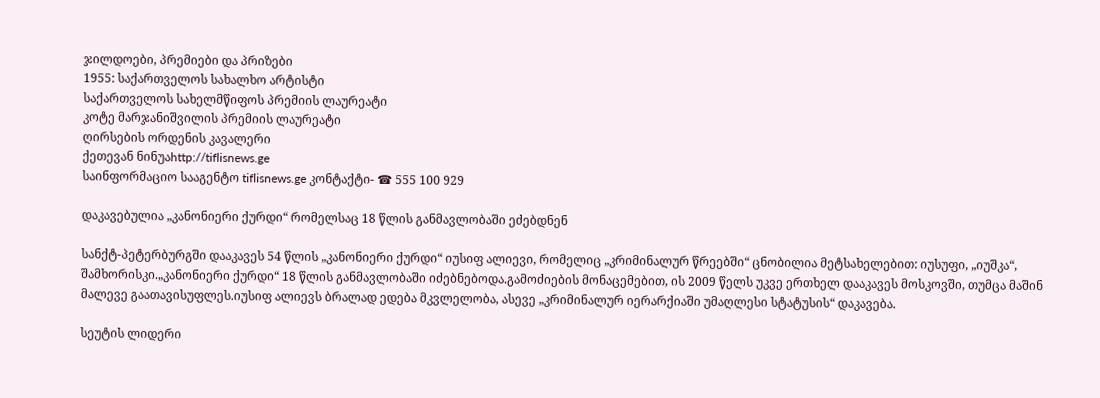ჯილდოები, პრემიები და პრიზები
1955: საქართველოს სახალხო არტისტი
საქართველოს სახელმწიფოს პრემიის ლაურეატი
კოტე მარჯანიშვილის პრემიის ლაურეატი
ღირსების ორდენის კავალერი
ქეთევან ნინუაhttp://tiflisnews.ge
საინფორმაციო სააგენტო tiflisnews.ge კონტაქტი- ☎ 555 100 929

დაკავებულია „კანონიერი ქურდი“ რომელსაც 18 წლის განმავლობაში ეძებდნენ

სანქტ-პეტერბურგში დააკავეს 54 წლის „კანონიერი ქურდი“ იუსიფ ალიევი, რომელიც „კრიმინალურ წრეებში“ ცნობილია მეტსახელებით: იუსუფი, „იუშკა“, შამხორისკი.„კანონიერი ქურდი“ 18 წლის განმავლობაში იძებნებოდა.გამოძიების მონაცემებით, ის 2009 წელს უკვე ერთხელ დააკავეს მოსკოვში, თუმცა მაშინ მალევე გაათავისუფლეს.იუსიფ ალიევს ბრალად ედება მკვლელობა, ასევე „კრიმინალურ იერარქიაში უმაღლესი სტატუსის“ დაკავება.

სეუტის ლიდერი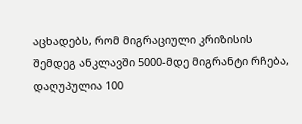აცხადებს, რომ მიგრაციული კრიზისის შემდეგ ანკლავში 5000-მდე მიგრანტი რჩება, დაღუპულია 100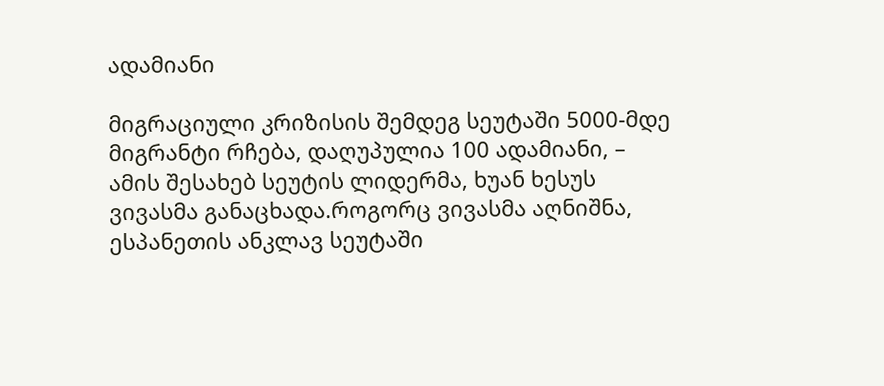ადამიანი

მიგრაციული კრიზისის შემდეგ სეუტაში 5000-მდე მიგრანტი რჩება, დაღუპულია 100 ადამიანი, – ამის შესახებ სეუტის ლიდერმა, ხუან ხესუს ვივასმა განაცხადა.როგორც ვივასმა აღნიშნა, ესპანეთის ანკლავ სეუტაში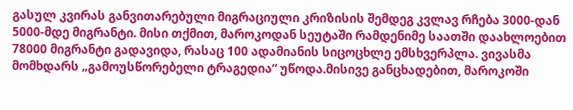გასულ კვირას განვითარებული მიგრაციული კრიზისის შემდეგ კვლავ რჩება 3000-დან 5000-მდე მიგრანტი. მისი თქმით, მაროკოდან სეუტაში რამდენიმე საათში დაახლოებით 78000 მიგრანტი გადავიდა, რასაც 100 ადამიანის სიცოცხლე ემსხვერპლა. ვივასმა მომხდარს „გამოუსწორებელი ტრაგედია“ უწოდა.მისივე განცხადებით, მაროკოში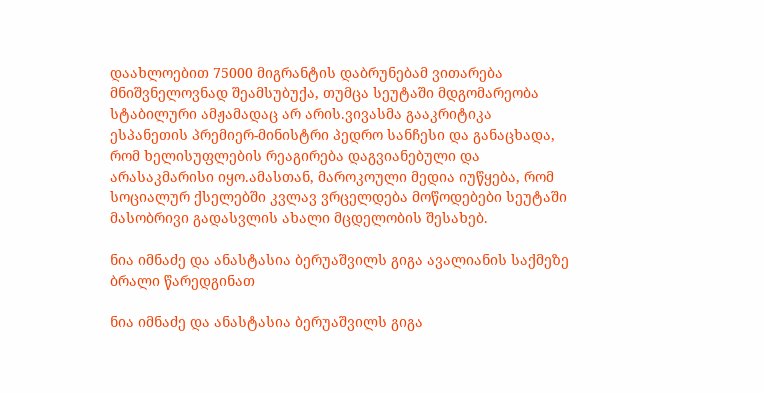დაახლოებით 75000 მიგრანტის დაბრუნებამ ვითარება მნიშვნელოვნად შეამსუბუქა, თუმცა სეუტაში მდგომარეობა სტაბილური ამჟამადაც არ არის.ვივასმა გააკრიტიკა ესპანეთის პრემიერ-მინისტრი პედრო სანჩესი და განაცხადა, რომ ხელისუფლების რეაგირება დაგვიანებული და არასაკმარისი იყო.ამასთან, მაროკოული მედია იუწყება, რომ სოციალურ ქსელებში კვლავ ვრცელდება მოწოდებები სეუტაში მასობრივი გადასვლის ახალი მცდელობის შესახებ.

ნია იმნაძე და ანასტასია ბერუაშვილს გიგა ავალიანის საქმეზე ბრალი წარედგინათ

ნია იმნაძე და ანასტასია ბერუაშვილს გიგა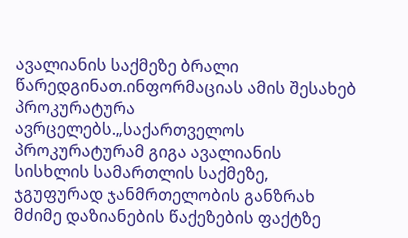ავალიანის საქმეზე ბრალი წარედგინათ.ინფორმაციას ამის შესახებ პროკურატურა ავრცელებს.„საქართველოს პროკურატურამ გიგა ავალიანის სისხლის სამართლის საქმეზე, ჯგუფურად ჯანმრთელობის განზრახ მძიმე დაზიანების წაქეზების ფაქტზე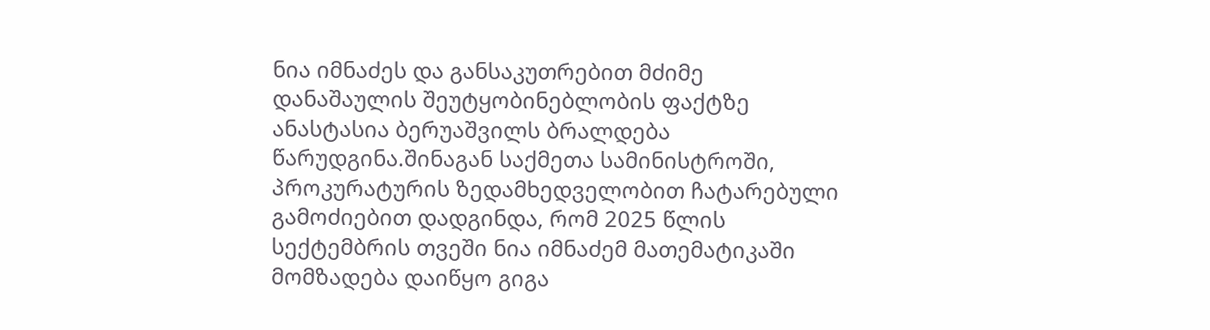ნია იმნაძეს და განსაკუთრებით მძიმე დანაშაულის შეუტყობინებლობის ფაქტზე ანასტასია ბერუაშვილს ბრალდება წარუდგინა.შინაგან საქმეთა სამინისტროში, პროკურატურის ზედამხედველობით ჩატარებული გამოძიებით დადგინდა, რომ 2025 წლის სექტემბრის თვეში ნია იმნაძემ მათემატიკაში მომზადება დაიწყო გიგა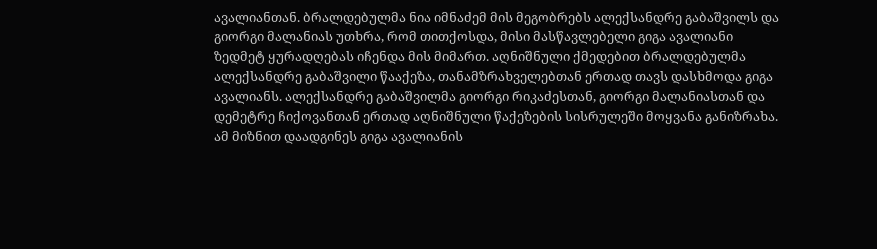ავალიანთან. ბრალდებულმა ნია იმნაძემ მის მეგობრებს ალექსანდრე გაბაშვილს და გიორგი მალანიას უთხრა, რომ თითქოსდა, მისი მასწავლებელი გიგა ავალიანი ზედმეტ ყურადღებას იჩენდა მის მიმართ. აღნიშნული ქმედებით ბრალდებულმა ალექსანდრე გაბაშვილი წააქეზა, თანამზრახველებთან ერთად თავს დასხმოდა გიგა ავალიანს. ალექსანდრე გაბაშვილმა გიორგი რიკაძესთან, გიორგი მალანიასთან და დემეტრე ჩიქოვანთან ერთად აღნიშნული წაქეზების სისრულეში მოყვანა განიზრახა. ამ მიზნით დაადგინეს გიგა ავალიანის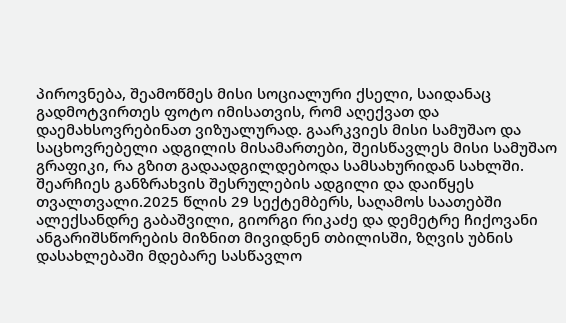პიროვნება, შეამოწმეს მისი სოციალური ქსელი, საიდანაც გადმოტვირთეს ფოტო იმისათვის, რომ აღექვათ და დაემახსოვრებინათ ვიზუალურად. გაარკვიეს მისი სამუშაო და საცხოვრებელი ადგილის მისამართები, შეისწავლეს მისი სამუშაო გრაფიკი, რა გზით გადაადგილდებოდა სამსახურიდან სახლში. შეარჩიეს განზრახვის შესრულების ადგილი და დაიწყეს თვალთვალი.2025 წლის 29 სექტემბერს, საღამოს საათებში ალექსანდრე გაბაშვილი, გიორგი რიკაძე და დემეტრე ჩიქოვანი ანგარიშსწორების მიზნით მივიდნენ თბილისში, ზღვის უბნის დასახლებაში მდებარე სასწავლო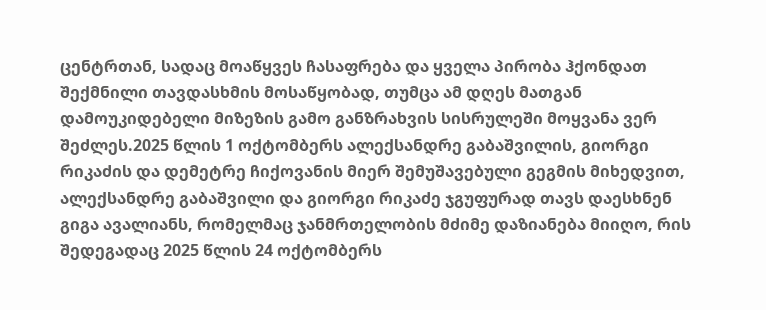ცენტრთან, სადაც მოაწყვეს ჩასაფრება და ყველა პირობა ჰქონდათ შექმნილი თავდასხმის მოსაწყობად, თუმცა ამ დღეს მათგან დამოუკიდებელი მიზეზის გამო განზრახვის სისრულეში მოყვანა ვერ შეძლეს.2025 წლის 1 ოქტომბერს ალექსანდრე გაბაშვილის, გიორგი რიკაძის და დემეტრე ჩიქოვანის მიერ შემუშავებული გეგმის მიხედვით, ალექსანდრე გაბაშვილი და გიორგი რიკაძე ჯგუფურად თავს დაესხნენ გიგა ავალიანს, რომელმაც ჯანმრთელობის მძიმე დაზიანება მიიღო, რის შედეგადაც 2025 წლის 24 ოქტომბერს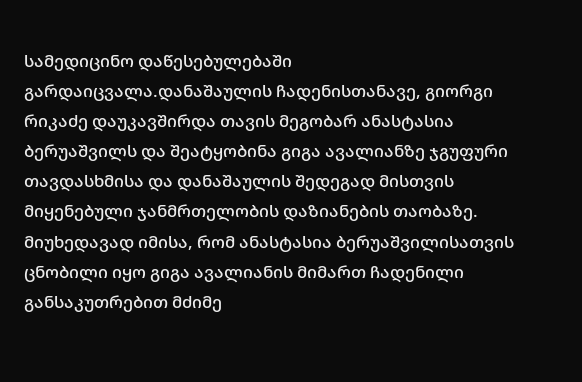სამედიცინო დაწესებულებაში გარდაიცვალა.დანაშაულის ჩადენისთანავე, გიორგი რიკაძე დაუკავშირდა თავის მეგობარ ანასტასია ბერუაშვილს და შეატყობინა გიგა ავალიანზე ჯგუფური თავდასხმისა და დანაშაულის შედეგად მისთვის მიყენებული ჯანმრთელობის დაზიანების თაობაზე. მიუხედავად იმისა, რომ ანასტასია ბერუაშვილისათვის ცნობილი იყო გიგა ავალიანის მიმართ ჩადენილი განსაკუთრებით მძიმე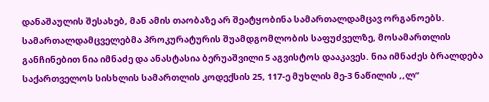დანაშაულის შესახებ, მან ამის თაობაზე არ შეატყობინა სამართალდამცავ ორგანოებს. სამართალდამცველებმა პროკურატურის შუამდგომლობის საფუძველზე, მოსამართლის განჩინებით ნია იმნაძე და ანასტასია ბერუაშვილი 5 აგვისტოს დააკავეს. ნია იმნაძეს ბრალდება საქართველოს სისხლის სამართლის კოდექსის 25, 117-ე მუხლის მე-3 ნაწილის ,,ლ’’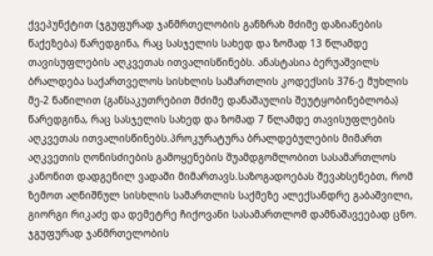ქვეპუნქტით (ჯგუფურად ჯანმრთელობის განზრახ მძიმე დაზიანების წაქეზება) წარედგინა, რაც სასჯელის სახედ და ზომად 13 წლამდე თავისუფლების აღკვეთას ითვალისწინებს. ანასტასია ბერუაშვილს ბრალდება საქართველოს სისხლის სამართლის კოდექსის 376-ე მუხლის მე-2 ნაწილით (განსაკუთრებით მძიმე დანაშაულის შეუტყობინებლობა) წარედგინა, რაც სასჯელის სახედ და ზომად 7 წლამდე თავისუფლების აღკვეთას ითვალისწინებს.პროკურატურა ბრალდებულების მიმართ აღკვეთის ღონისძიების გამოყენების შუამდგომლობით სასამართლოს კანონით დადგენილ ვადაში მიმართავს.საზოგადოებას შევახსენებთ, რომ ზემოთ აღნიშნულ სისხლის სამართლის საქმეზე ალექსანდრე გაბაშვილი, გიორგი რიკაძე და დემეტრე ჩიქოვანი სასამართლომ დამნაშავეებად ცნო. ჯგუფურად ჯანმრთელობის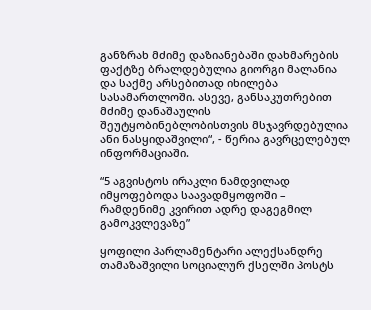განზრახ მძიმე დაზიანებაში დახმარების ფაქტზე ბრალდებულია გიორგი მალანია და საქმე არსებითად იხილება სასამართლოში. ასევე, განსაკუთრებით მძიმე დანაშაულის შეუტყობინებლობისთვის მსჯავრდებულია ანი ნასყიდაშვილი“, - წერია გავრცელებულ ინფორმაციაში.

“5 აგვისტოს ირაკლი ნამდვილად იმყოფებოდა საავადმყოფოში – რამდენიმე კვირით ადრე დაგეგმილ გამოკვლევაზე”

ყოფილი პარლამენტარი ალექსანდრე თამაზაშვილი სოციალურ ქსელში პოსტს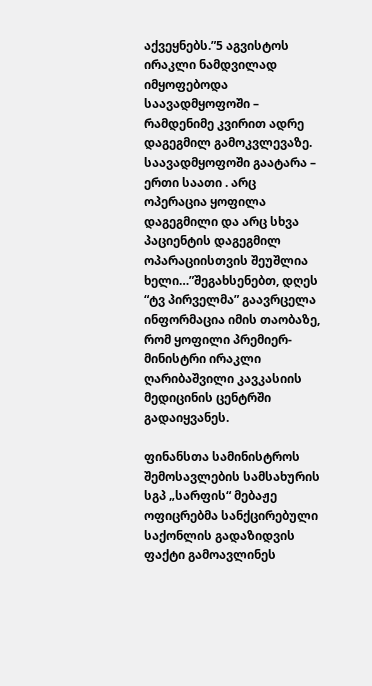აქვეყნებს.”5 აგვისტოს ირაკლი ნამდვილად იმყოფებოდა საავადმყოფოში – რამდენიმე კვირით ადრე დაგეგმილ გამოკვლევაზე. საავადმყოფოში გაატარა – ერთი საათი . არც ოპერაცია ყოფილა დაგეგმილი და არც სხვა პაციენტის დაგეგმილ ოპარაციისთვის შეუშლია ხელი…”შეგახსენებთ, დღეს “ტვ პირველმა” გაავრცელა ინფორმაცია იმის თაობაზე, რომ ყოფილი პრემიერ-მინისტრი ირაკლი ღარიბაშვილი კავკასიის მედიცინის ცენტრში გადაიყვანეს.

ფინანსთა სამინისტროს შემოსავლების სამსახურის სგპ „სარფის“ მებაჟე ოფიცრებმა სანქცირებული საქონლის გადაზიდვის ფაქტი გამოავლინეს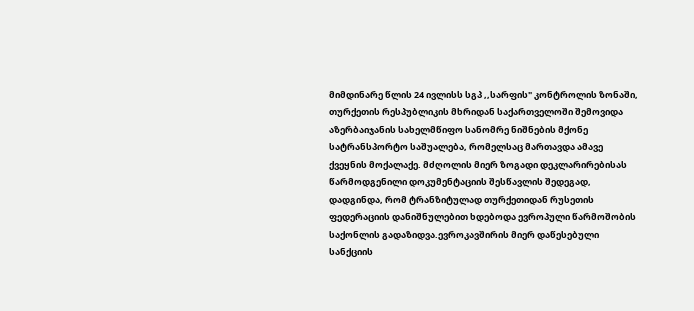მიმდინარე წლის 24 ივლისს სგპ ,,სარფის" კონტროლის ზონაში, თურქეთის რესპუბლიკის მხრიდან საქართველოში შემოვიდა აზერბაიჯანის სახელმწიფო სანომრე ნიშნების მქონე სატრანსპორტო საშუალება, რომელსაც მართავდა ამავე ქვეყნის მოქალაქე. მძღოლის მიერ ზოგადი დეკლარირებისას წარმოდგენილი დოკუმენტაციის შესწავლის შედეგად, დადგინდა, რომ ტრანზიტულად თურქეთიდან რუსეთის ფედერაციის დანიშნულებით ხდებოდა ევროპული წარმოშობის საქონლის გადაზიდვა.ევროკავშირის მიერ დაწესებული სანქციის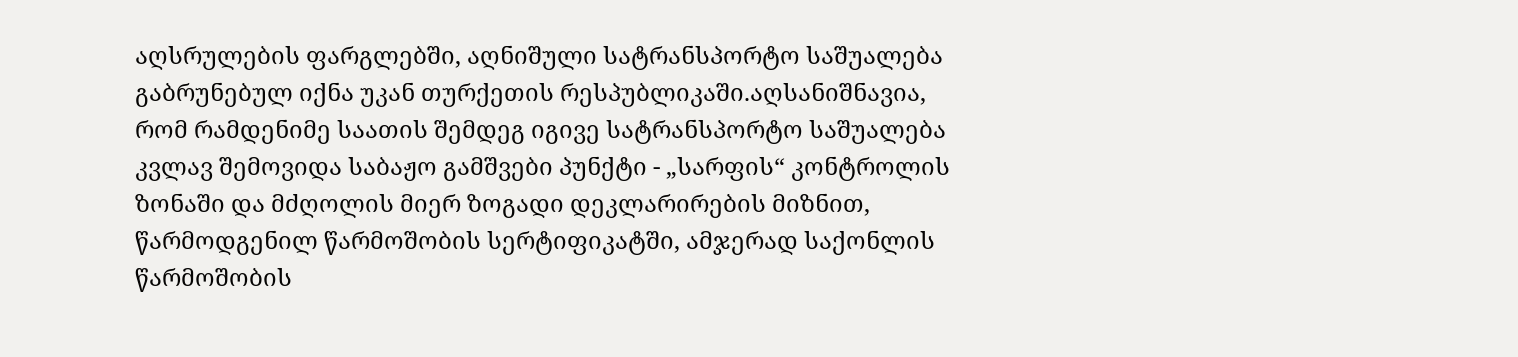აღსრულების ფარგლებში, აღნიშული სატრანსპორტო საშუალება გაბრუნებულ იქნა უკან თურქეთის რესპუბლიკაში.აღსანიშნავია, რომ რამდენიმე საათის შემდეგ იგივე სატრანსპორტო საშუალება კვლავ შემოვიდა საბაჟო გამშვები პუნქტი - „სარფის“ კონტროლის ზონაში და მძღოლის მიერ ზოგადი დეკლარირების მიზნით, წარმოდგენილ წარმოშობის სერტიფიკატში, ამჯერად საქონლის წარმოშობის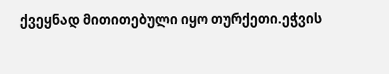ქვეყნად მითითებული იყო თურქეთი.ეჭვის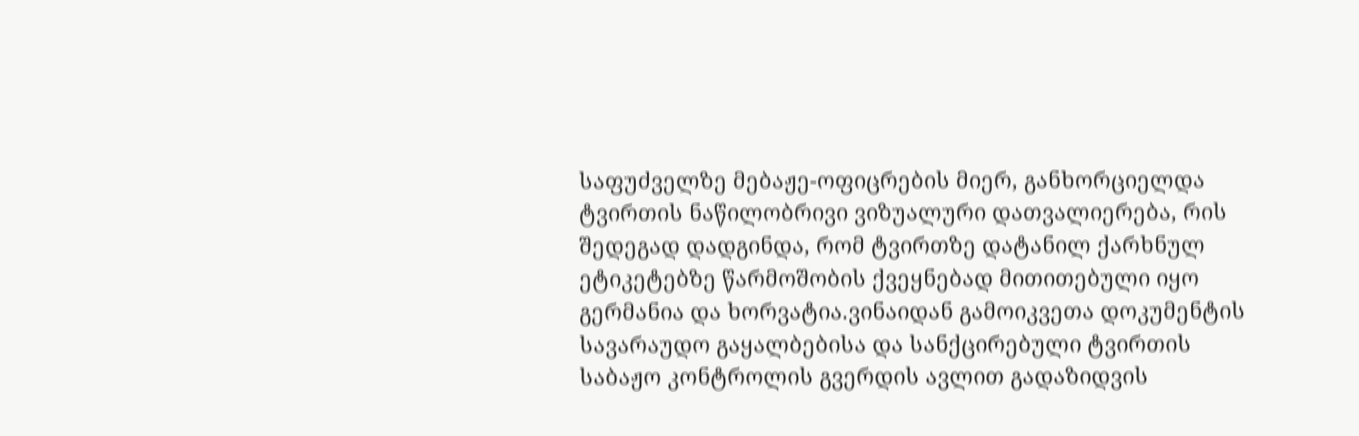საფუძველზე მებაჟე-ოფიცრების მიერ, განხორციელდა ტვირთის ნაწილობრივი ვიზუალური დათვალიერება, რის შედეგად დადგინდა, რომ ტვირთზე დატანილ ქარხნულ ეტიკეტებზე წარმოშობის ქვეყნებად მითითებული იყო გერმანია და ხორვატია.ვინაიდან გამოიკვეთა დოკუმენტის სავარაუდო გაყალბებისა და სანქცირებული ტვირთის საბაჟო კონტროლის გვერდის ავლით გადაზიდვის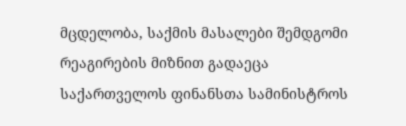მცდელობა, საქმის მასალები შემდგომი რეაგირების მიზნით გადაეცა საქართველოს ფინანსთა სამინისტროს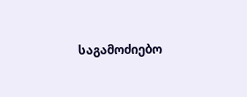საგამოძიებო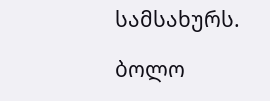სამსახურს.

ბოლო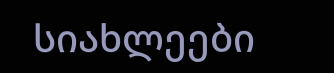სიახლეები